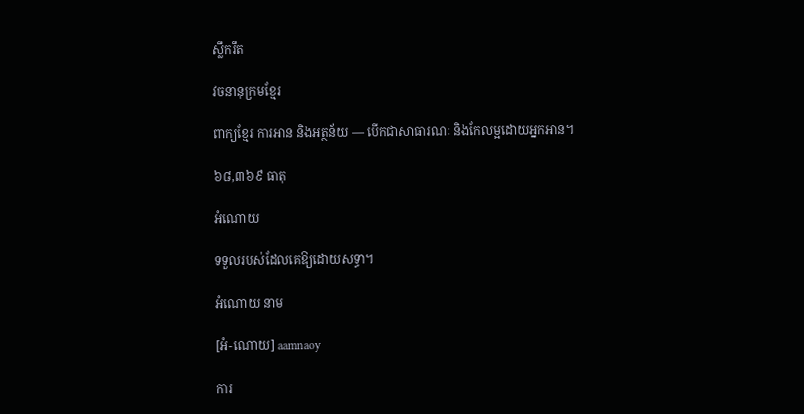ស្លឹករឹត

វចនានុក្រមខ្មែរ

ពាក្យខ្មែរ ការអាន និងអត្ថន័យ — បើកជាសាធារណៈ និងកែលម្អដោយអ្នកអាន។

៦៨,៣៦៩ ធាតុ

អំណោយ

ទទួលរបស់ដែលគេឱ្យដោយសទ្ធា។

អំណោយ នាម

[អំ-ណោយ] aamnaoy

ការ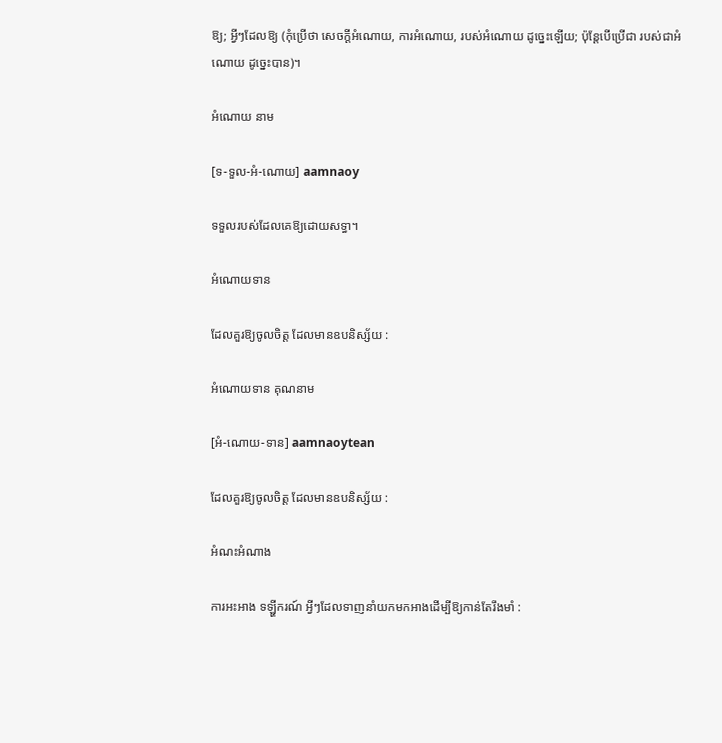ឱ្យ; អ្វីៗដែលឱ្យ (កុំប្រើថា សេចក្ដីអំណោយ, ការអំណោយ, របស់អំណោយ ដូច្នេះឡើយ; ប៉ុន្តែបើប្រើជា របស់ជាអំណោយ ដូច្នេះបាន)។

អំណោយ នាម

[ទ-ទួល-អំ-ណោយ] aamnaoy

ទទួលរបស់ដែលគេឱ្យដោយសទ្ធា។

អំណោយទាន

ដែលគួរឱ្យចូលចិត្ត ដែលមានឧបនិស្ស័យ :

អំណោយទាន គុណនាម

[អំ-ណោយ-ទាន] aamnaoytean

ដែលគួរឱ្យចូលចិត្ត ដែលមានឧបនិស្ស័យ :

អំណះអំណាង

ការអះអាង ទឡ្ហីករណ៍ អ្វីៗដែលទាញនាំយកមកអាងដើម្បីឱ្យកាន់តែរឹងមាំ :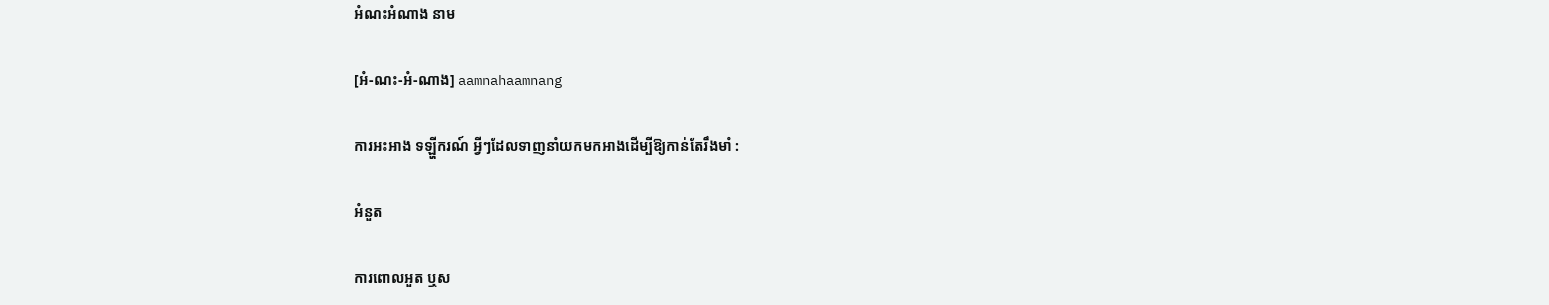អំណះអំណាង នាម

[អំ-ណះ-អំ-ណាង] aamnahaamnang

ការអះអាង ទឡ្ហីករណ៍ អ្វីៗដែលទាញនាំយកមកអាងដើម្បីឱ្យកាន់តែរឹងមាំ :

អំនួត

ការពោលអួត ឬស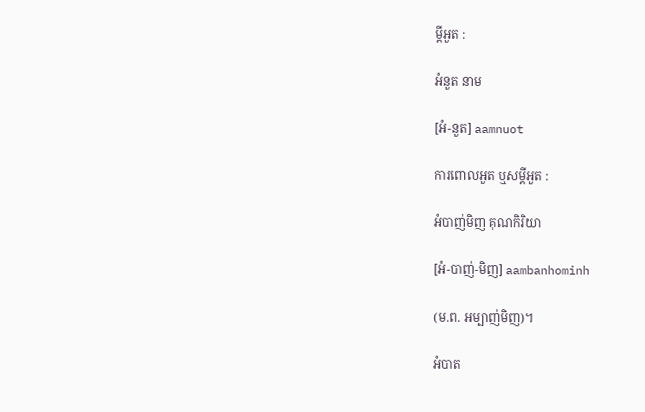ម្ដីអួត :

អំនួត នាម

[អំ-នួត] aamnuot

ការពោលអួត ឬសម្ដីអួត :

អំបាញ់មិញ គុណកិរិយា

[អំ-បាញ់-មិញ] aambanhominh

(ម.ព. អម្បាញ់មិញ)។

អំបាត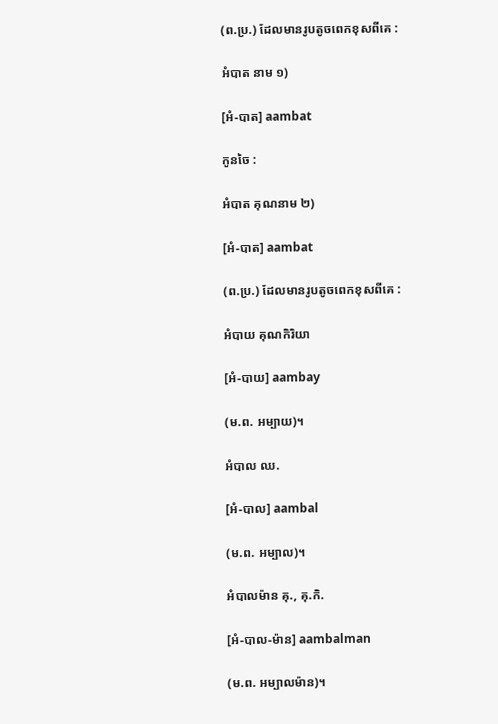(ព.ប្រ.) ដែលមានរូបតូចពេកខុសពីគេ :

អំបាត នាម ១)

[អំ-បាត] aambat

កូនចៃ :

អំបាត គុណនាម ២)

[អំ-បាត] aambat

(ព.ប្រ.) ដែលមានរូបតូចពេកខុសពីគេ :

អំបាយ គុណកិរិយា

[អំ-បាយ] aambay

(ម.ព. អម្បាយ)។

អំបាល ឈ.

[អំ-បាល] aambal

(ម.ព. អម្បាល)។

អំបាលម៉ាន គុ., គុ.កិ.

[អំ-បាល-ម៉ាន] aambalman

(ម.ព. អម្បាលម៉ាន)។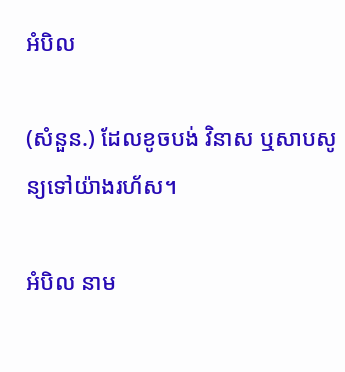អំបិល

(សំនួន.) ដែលខូចបង់ វិនាស ឬសាបសូន្យទៅយ៉ាងរហ័ស។

អំបិល នាម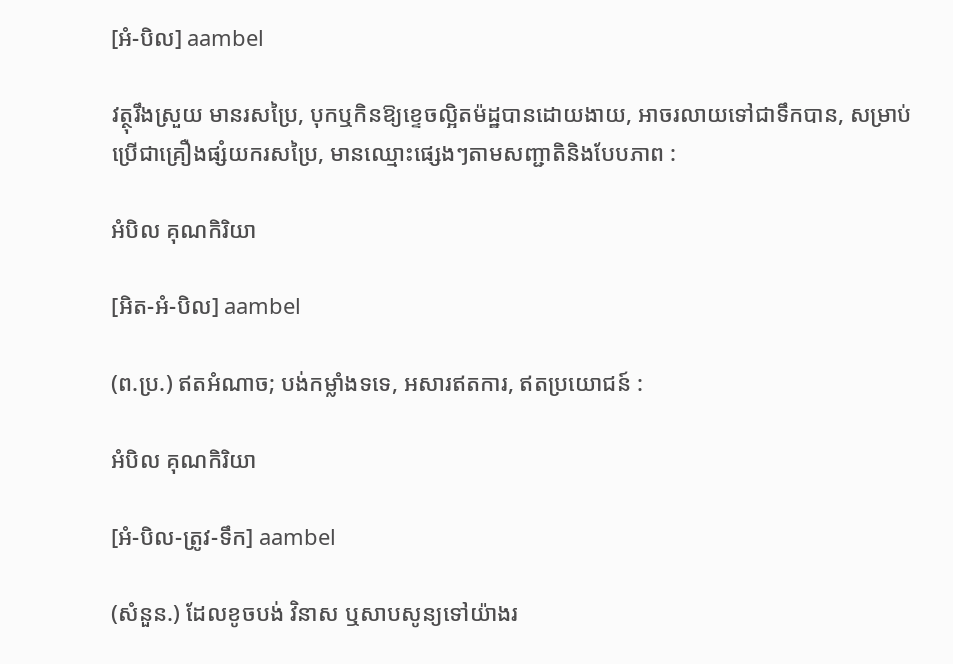[អំ-បិល] aambel

វត្ថុរឹងស្រួយ មានរសប្រៃ, បុកឬកិនឱ្យខ្ទេចល្អិតម៉ដ្ឋបានដោយងាយ, អាចរលាយទៅជាទឹកបាន, សម្រាប់ប្រើជាគ្រឿងផ្សំយករសប្រៃ, មានឈ្មោះផ្សេងៗតាមសញ្ជាតិនិងបែបភាព :

អំបិល គុណកិរិយា

[អិត-អំ-បិល] aambel

(ព.ប្រ.) ឥតអំណាច; បង់កម្លាំងទទេ, អសារឥតការ, ឥតប្រយោជន៍ :

អំបិល គុណកិរិយា

[អំ-បិល-ត្រូវ-ទឹក] aambel

(សំនួន.) ដែលខូចបង់ វិនាស ឬសាបសូន្យទៅយ៉ាងរ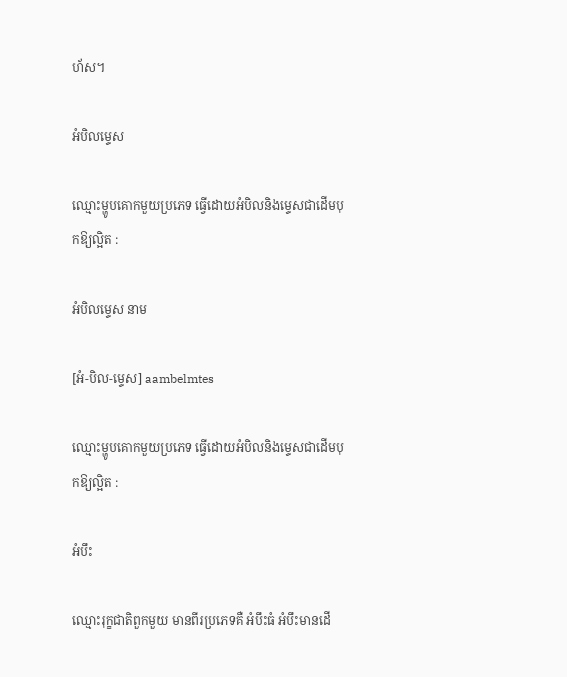ហ័ស។

អំបិលម្ទេស

ឈ្មោះម្ហូបគោកមួយប្រភេទ ធ្វើដោយអំបិលនិងម្ទេសជាដើមបុកឱ្យល្អិត :

អំបិលម្ទេស នាម

[អំ-បិល-ម្ទេស] aambelmtes

ឈ្មោះម្ហូបគោកមួយប្រភេទ ធ្វើដោយអំបិលនិងម្ទេសជាដើមបុកឱ្យល្អិត :

អំបឹះ

ឈ្មោះរុក្ខជាតិពួកមួយ មានពីរប្រភេទគឺ អំបឹះធំ អំបឹះមានដើ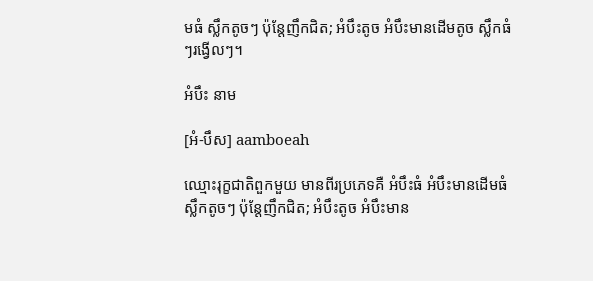មធំ ស្លឹកតូចៗ ប៉ុន្តែញឹកជិត; អំបឹះតូច អំបឹះមានដើមតូច ស្លឹកធំៗរង្វើលៗ។

អំបឹះ នាម

[អំ-បឹស] aamboeah

ឈ្មោះរុក្ខជាតិពួកមួយ មានពីរប្រភេទគឺ អំបឹះធំ អំបឹះមានដើមធំ ស្លឹកតូចៗ ប៉ុន្តែញឹកជិត; អំបឹះតូច អំបឹះមាន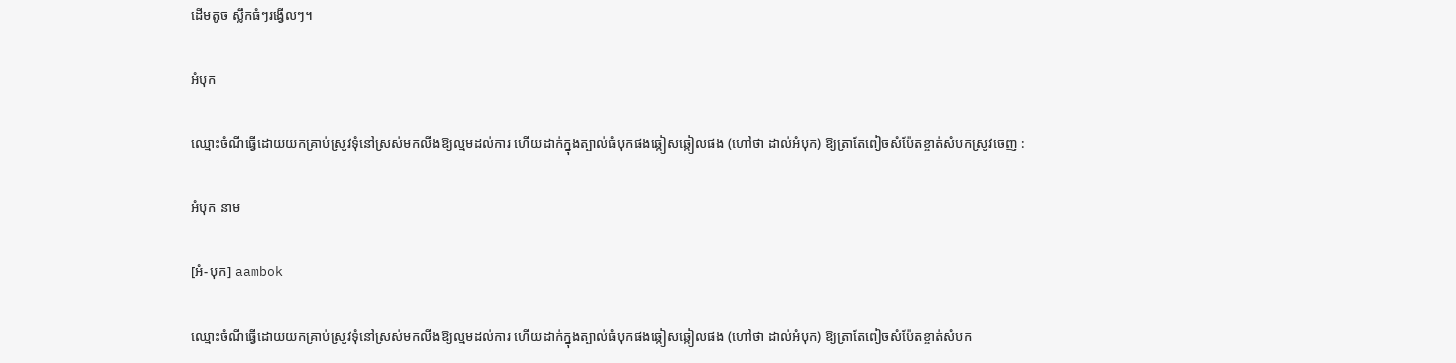ដើមតូច ស្លឹកធំៗរង្វើលៗ។

អំបុក

ឈ្មោះចំណីធ្វើដោយយកគ្រាប់ស្រូវទុំនៅស្រស់មកលីងឱ្យល្មមដល់ការ ហើយដាក់ក្នុងត្បាល់ធំបុកផងឆ្កៀសឆ្កៀលផង (ហៅថា ដាល់អំបុក) ឱ្យត្រាតែពៀចសំប៉ែតខ្ចាត់សំបកស្រូវចេញ :

អំបុក នាម

[អំ-បុក] aambok

ឈ្មោះចំណីធ្វើដោយយកគ្រាប់ស្រូវទុំនៅស្រស់មកលីងឱ្យល្មមដល់ការ ហើយដាក់ក្នុងត្បាល់ធំបុកផងឆ្កៀសឆ្កៀលផង (ហៅថា ដាល់អំបុក) ឱ្យត្រាតែពៀចសំប៉ែតខ្ចាត់សំបក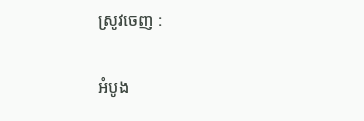ស្រូវចេញ :

អំបូង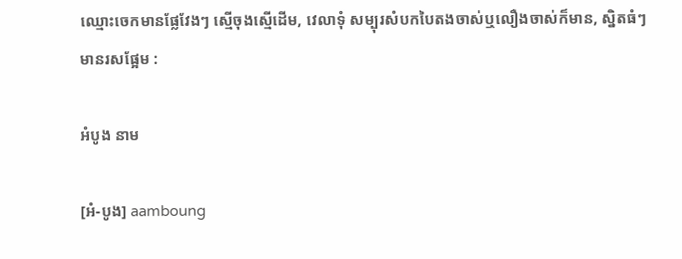ឈ្មោះចេកមានផ្លែវែងៗ ស្មើចុងស្មើដើម, វេលាទុំ សម្បុរសំបកបៃតងចាស់ឬលឿងចាស់ក៏មាន, ស្និតធំៗមានរសផ្អែម :

អំបូង នាម

[អំ-បូង] aamboung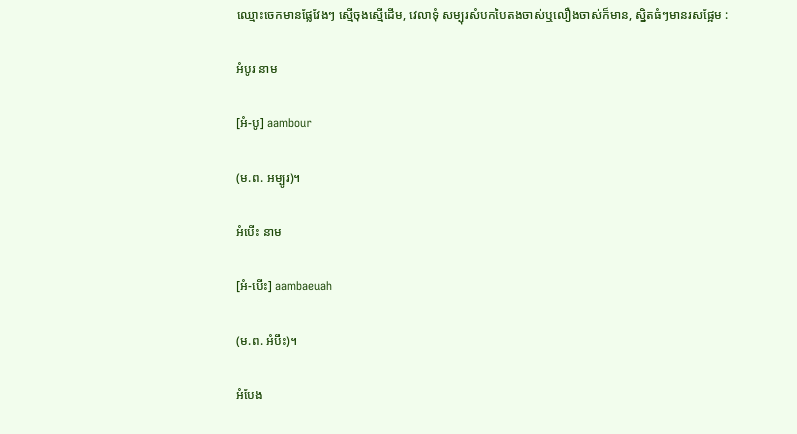ឈ្មោះចេកមានផ្លែវែងៗ ស្មើចុងស្មើដើម, វេលាទុំ សម្បុរសំបកបៃតងចាស់ឬលឿងចាស់ក៏មាន, ស្និតធំៗមានរសផ្អែម :

អំបូរ នាម

[អំ-បូ] aambour

(ម.ព. អម្បូរ)។

អំបើះ នាម

[អំ-បើះ] aambaeuah

(ម.ព. អំបឹះ)។

អំបែង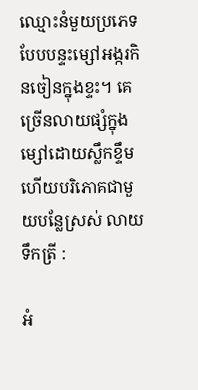ឈ្មោះនំមួយប្រភេទបែបបន្ទះម្សៅអង្ករកិនចៀនក្នុងខ្ទះ។ គេច្រើនលាយផ្សំក្នុងម្សៅដោយស្លឹកខ្ទឹម ហើយបរិភោគជាមួយបន្លែស្រស់ លាយទឹកត្រី :

អំ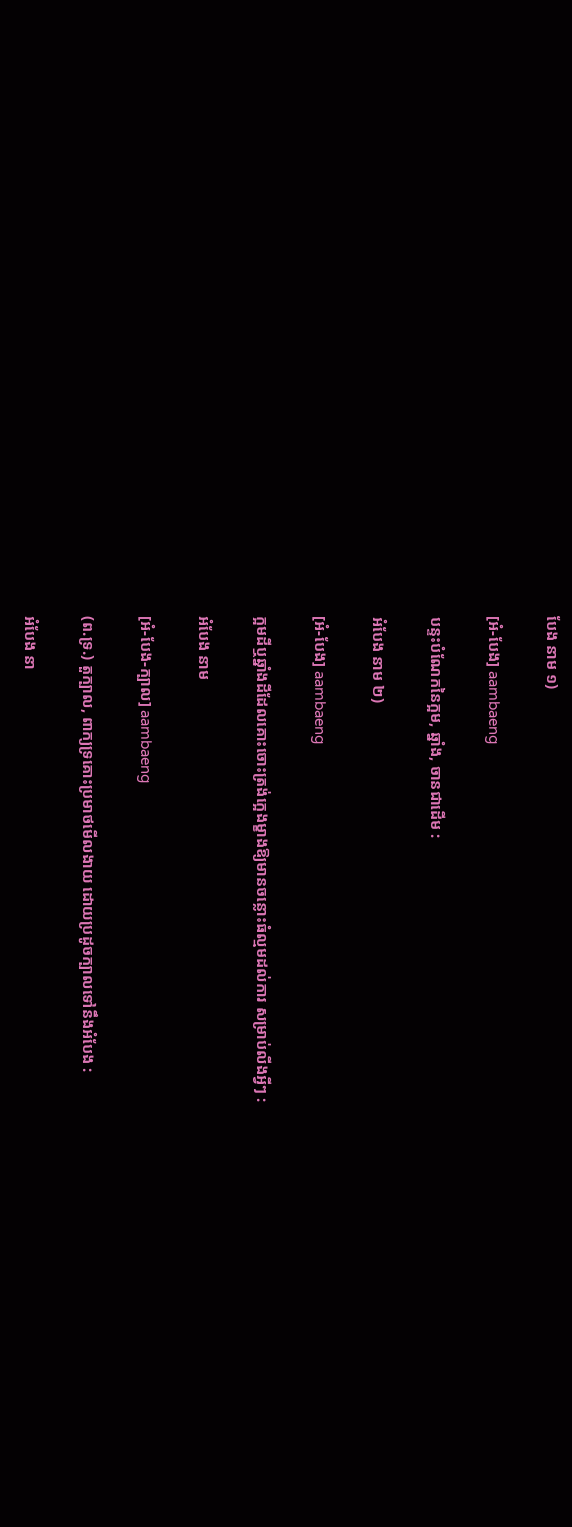បែង នាម ១)

[អំ-បែង] aambaeng

បន្ទះបំណែកនៃក្អម, ឆ្នាំង, ចានជាដើម :

អំបែង នាម ២)

[អំ-បែង] aambaeng

ក្អមដីឬឆ្នាំងដីដែលគោះចោះត្រង់ក្អេងម្ខាងឱ្យមានចន្លោះធំល្មមដល់ការ សម្រាប់លីងអ្វីៗ :

អំបែង នាម

[អំ-បែង-ក្បាល] aambaeng

(ព.ទ្រ.) តួក្បាល, ពាក្យទ្រគោះប្រមាថមើលងាយ ដោយប្រដូចក្បាលទៅនឹងអំបែង :

អំបែង នា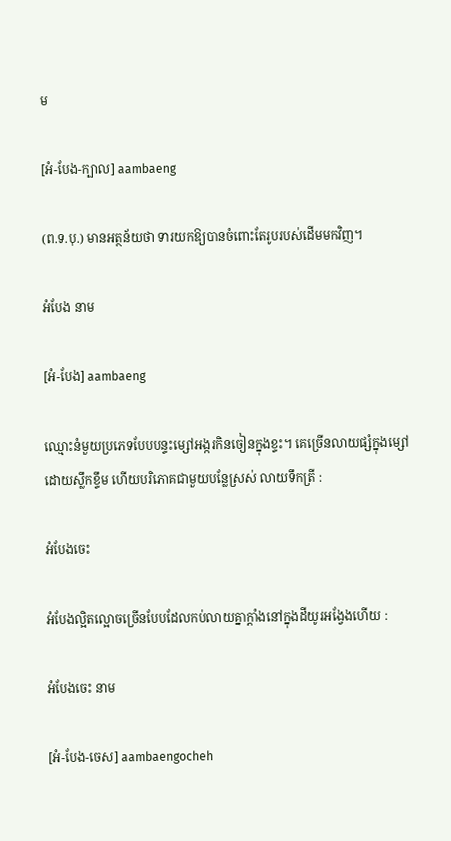ម

[អំ-បែង-ក្បាល] aambaeng

(ព.ទ.បុ.) មានអត្ថន័យថា ទារយកឱ្យបានចំពោះតែរូបរបស់ដើមមកវិញ។

អំបែង នាម

[អំ-បែង] aambaeng

ឈ្មោះនំមួយប្រភេទបែបបន្ទះម្សៅអង្ករកិនចៀនក្នុងខ្ទះ។ គេច្រើនលាយផ្សំក្នុងម្សៅដោយស្លឹកខ្ទឹម ហើយបរិភោគជាមួយបន្លែស្រស់ លាយទឹកត្រី :

អំបែងចេះ

អំបែងល្អិតល្អោចច្រើនបែបដែលកប់លាយគ្នាក្ដាំងនៅក្នុងដីយូរអង្វែងហើយ :

អំបែងចេះ នាម

[អំ-បែង-ចេស] aambaengocheh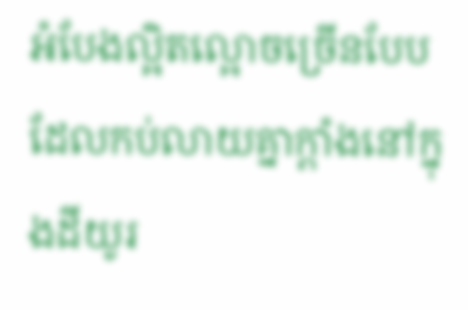អំបែងល្អិតល្អោចច្រើនបែបដែលកប់លាយគ្នាក្ដាំងនៅក្នុងដីយូរ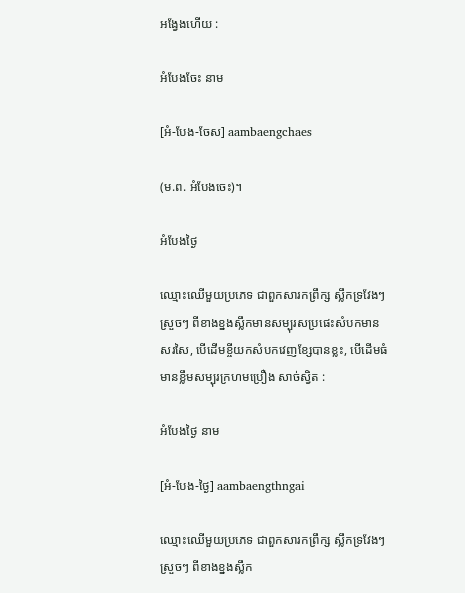អង្វែងហើយ :

អំបែងចែះ នាម

[អំ-បែង-ចែស] aambaengchaes

(ម.ព. អំបែងចេះ)។

អំបែងថ្ងៃ

ឈ្មោះឈើមួយប្រភេទ ជាពួកសារកព្រឹក្ស ស្លឹកទ្រវែងៗស្រួចៗ ពីខាងខ្នងស្លឹកមានសម្បុរសប្រផេះសំបកមានសរសៃ, បើដើមខ្ចីយកសំបកវេញខ្សែបានខ្លះ, បើដើមធំមានខ្លឹមសម្បុរក្រហមប្រឿង សាច់ស្វិត :

អំបែងថ្ងៃ នាម

[អំ-បែង-ថ្ងៃ] aambaengthngai

ឈ្មោះឈើមួយប្រភេទ ជាពួកសារកព្រឹក្ស ស្លឹកទ្រវែងៗស្រួចៗ ពីខាងខ្នងស្លឹក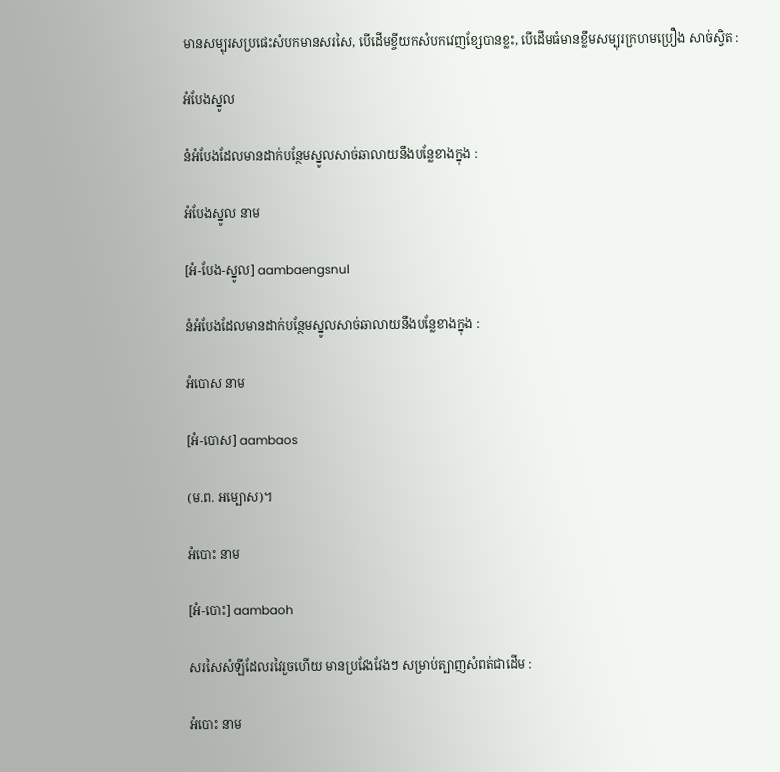មានសម្បុរសប្រផេះសំបកមានសរសៃ, បើដើមខ្ចីយកសំបកវេញខ្សែបានខ្លះ, បើដើមធំមានខ្លឹមសម្បុរក្រហមប្រឿង សាច់ស្វិត :

អំបែងស្នូល

នំអំបែងដែលមានដាក់បន្ថែមស្នូលសាច់ឆាលាយនឹងបន្លែខាងក្នុង :

អំបែងស្នូល នាម

[អំ-បែង-ស្នូល] aambaengsnul

នំអំបែងដែលមានដាក់បន្ថែមស្នូលសាច់ឆាលាយនឹងបន្លែខាងក្នុង :

អំបោស នាម

[អំ-បោស] aambaos

(ម.ព. អម្បោស)។

អំបោះ នាម

[អំ-បោះ] aambaoh

សរសៃសំឡីដែលរវៃរួចហើយ មានប្រវែងវែងៗ សម្រាប់ត្បាញសំពត់ជាដើម :

អំបោះ នាម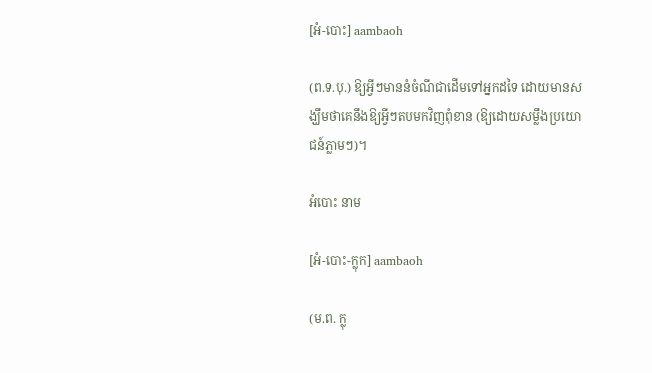[អំ-បោះ] aambaoh

(ព.ទ.បុ.) ឱ្យអ្វីៗមាននំចំណីជាដើមទៅអ្នកដទៃ ដោយមានសង្ឃឹមថាគេនឹងឱ្យអ្វីៗតបមកវិញពុំខាន (ឱ្យដោយសម្លឹងប្រយោជន៍ភ្លាមៗ)។

អំបោះ នាម

[អំ-បោះ-ក្លុក] aambaoh

(ម.ព. ក្លុ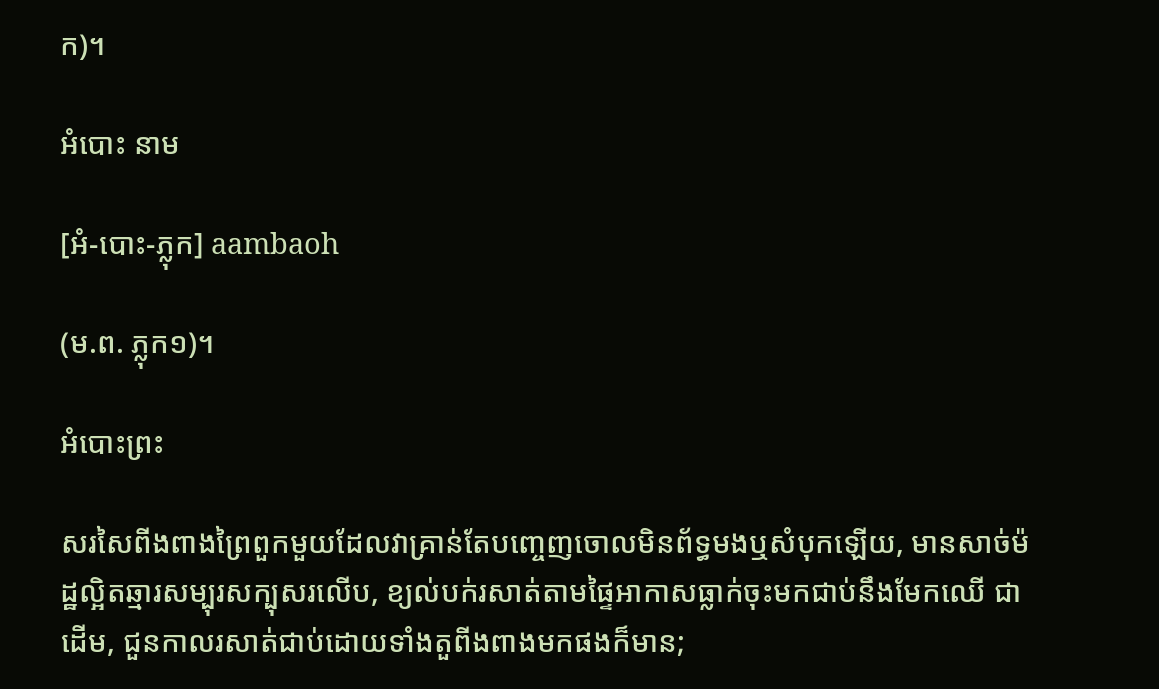ក)។

អំបោះ នាម

[អំ-បោះ-ភ្លុក] aambaoh

(ម.ព. ភ្លុក១)។

អំបោះព្រះ

សរសៃពីងពាងព្រៃពួកមួយដែលវាគ្រាន់តែបញ្ចេញចោលមិនព័ទ្ធមងឬសំបុកឡើយ, មានសាច់ម៉ដ្ឋល្អិតឆ្មារសម្បុរសក្បុសរលើប, ខ្យល់បក់រសាត់តាមផ្ទៃអាកាសធ្លាក់ចុះមកជាប់នឹងមែកឈើ ជាដើម, ជួនកាលរសាត់ជាប់ដោយទាំងតួពីងពាងមកផងក៏មាន;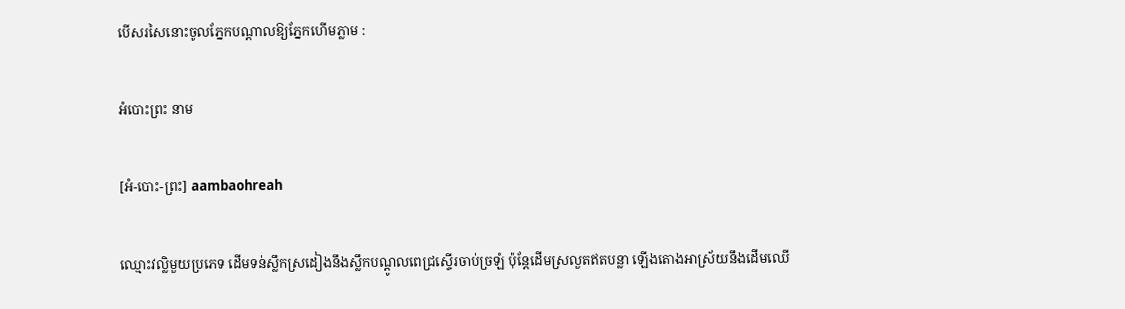បើសរសៃនោះចូលភ្នែកបណ្ដាលឱ្យភ្នែកហើមភ្លាម :

អំបោះព្រះ នាម

[អំ-បោះ-ព្រះ] aambaohreah

ឈ្មោះវល្លិមួយប្រភេទ ដើមទន់ស្លឹកស្រដៀងនឹងស្លឹកបណ្ដូលពេជ្រស្ទើរចាប់ច្រឡំ ប៉ុន្តែដើមស្រលួតឥតបន្លា ឡើងតោងអាស្រ័យនឹងដើមឈើ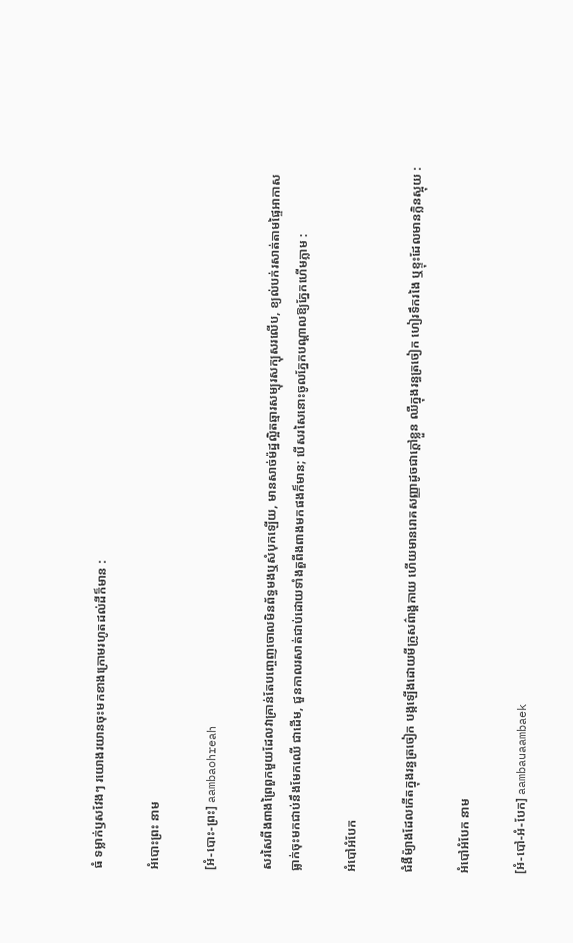ធំ ទម្លាក់ឫសវែងៗ រយោងរយានចុះមកខាងក្រោមរហូតដល់ដីក៏មាន :

អំបោះព្រះ នាម

[អំ-បោះ-ព្រះ] aambaohreah

សរសៃពីងពាងព្រៃពួកមួយដែលវាគ្រាន់តែបញ្ចេញចោលមិនព័ទ្ធមងឬសំបុកឡើយ, មានសាច់ម៉ដ្ឋល្អិតឆ្មារសម្បុរសក្បុសរលើប, ខ្យល់បក់រសាត់តាមផ្ទៃអាកាសធ្លាក់ចុះមកជាប់នឹងមែកឈើ ជាដើម, ជួនកាលរសាត់ជាប់ដោយទាំងតួពីងពាងមកផងក៏មាន; បើសរសៃនោះចូលភ្នែកបណ្ដាលឱ្យភ្នែកហើមភ្លាម :

អំបៅអំបែក

ជំងឺម៉្យាងដែលកើតក្នុងរន្ធត្រចៀក បង្កឡើងដោយមីក្រូសព៌ាង្គកាយ ហើយមានរោគសញ្ញាដូចជាក្ដៅខ្លួន ឈឺក្នុងរន្ធត្រចៀក ហៀរទឹករងៃ ឬខ្ទុះដែលមានក្លិនស្អុយ :

អំបៅអំបែក នាម

[អំ-បៅ-អំ-បែក] aambauaambaek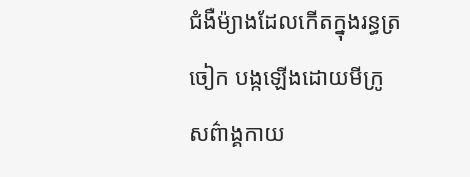ជំងឺម៉្យាងដែលកើតក្នុងរន្ធត្រចៀក បង្កឡើងដោយមីក្រូសព៌ាង្គកាយ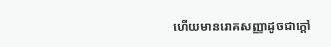ហើយមានរោគសញ្ញាដូចជាក្ដៅ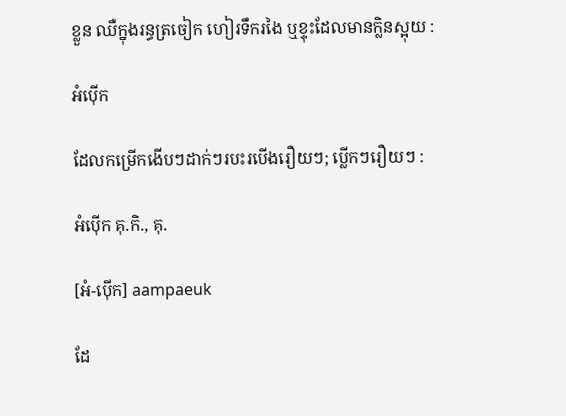ខ្លួន ឈឺក្នុងរន្ធត្រចៀក ហៀរទឹករងៃ ឬខ្ទុះដែលមានក្លិនស្អុយ :

អំប៉ើក

ដែលកម្រើកងើបៗដាក់ៗរបះរបើងរឿយៗ; ប្លើកៗរឿយៗ :

អំប៉ើក គុ.កិ., គុ.

[អំ-ប៉ើក] aampaeuk

ដែ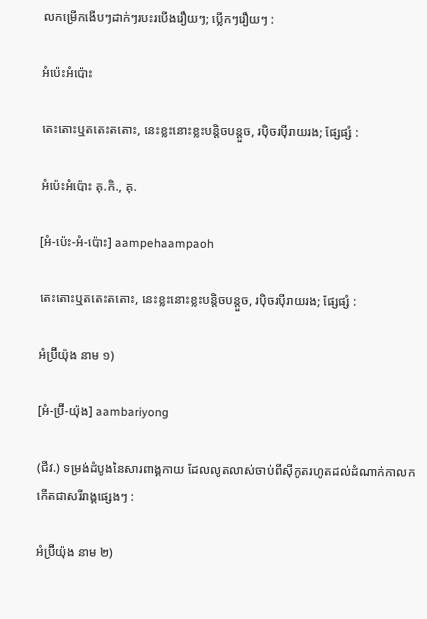លកម្រើកងើបៗដាក់ៗរបះរបើងរឿយៗ; ប្លើកៗរឿយៗ :

អំប៉េះអំប៉ោះ

តេះតោះឬតតេះតតោះ, នេះខ្លះនោះខ្លះបន្តិចបន្តួច, រប៉ិចរប៉ីរាយរង; ផ្សែផ្សំ :

អំប៉េះអំប៉ោះ គុ.កិ., គុ.

[អំ-ប៉េះ-អំ-ប៉ោះ] aampehaampaoh

តេះតោះឬតតេះតតោះ, នេះខ្លះនោះខ្លះបន្តិចបន្តួច, រប៉ិចរប៉ីរាយរង; ផ្សែផ្សំ :

អំប៊្រីយ៉ុង នាម ១)

[អំ-ប្រ៊ី-យ៉ុង] aambariyong

(ជីវ.) ទម្រង់ដំបូងនៃសារពាង្គកាយ ដែលលូតលាស់ចាប់ពីស៊ីកូតរហូតដល់ដំណាក់កាលកកើតជាសរីរាង្គផ្សេងៗ :

អំប៊្រីយ៉ុង នាម ២)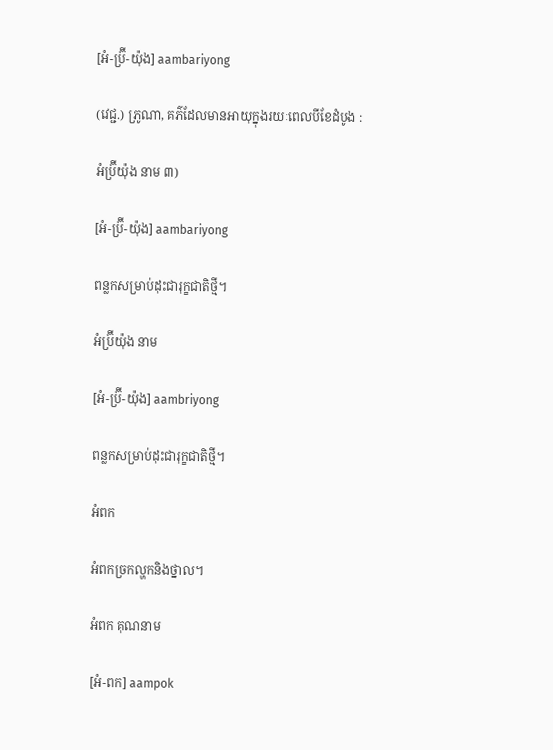[អំ-ប្រ៊ី-យ៉ុង] aambariyong

(វេជ្ជ.) ភ្រូណា, គភ៌ដែលមានអាយុក្នុងរយៈពេលបីខែដំបូង :

អំប៊្រីយ៉ុង នាម ៣)

[អំ-ប្រ៊ី-យ៉ុង] aambariyong

ពន្លកសម្រាប់ដុះជារុក្ខជាតិថ្មី។

អំប្រ៊ីយ៉ុង នាម

[អំ-ប៊្រី-យ៉ុង] aambriyong

ពន្លកសម្រាប់ដុះជារុក្ខជាតិថ្មី។

អំពក

អំពកច្រកល្ហកនិងថ្នាល។

អំពក គុណនាម

[អំ-ពក] aampok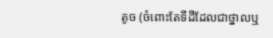តូច (ចំពោះតែទីដីដែលជាថ្នាលឬ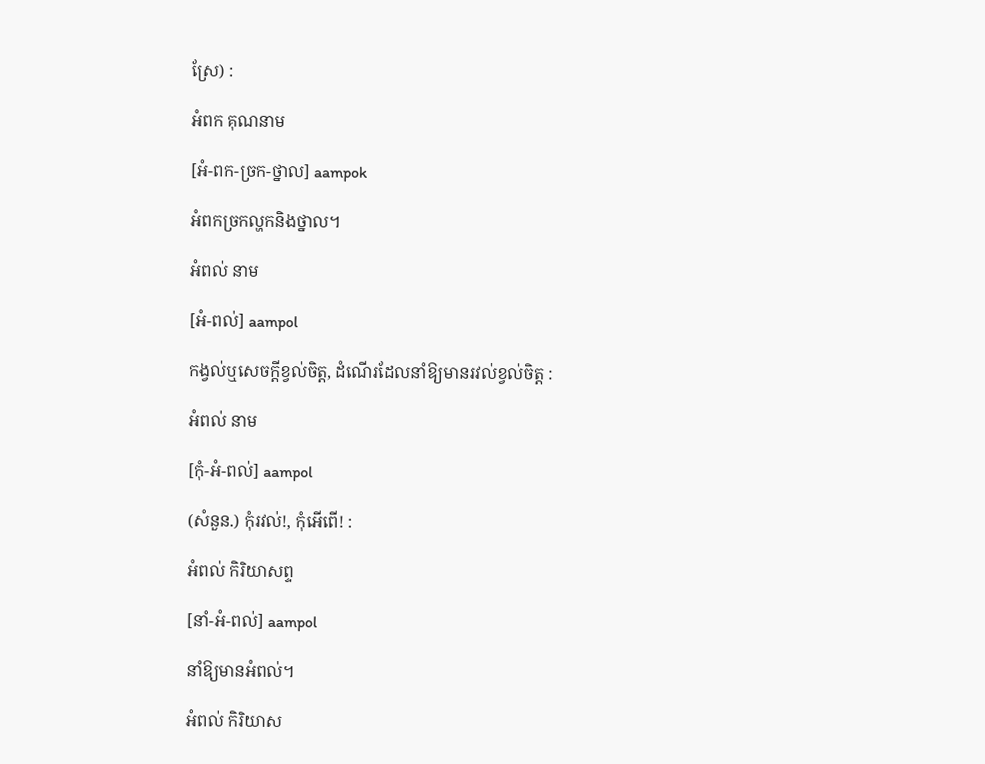ស្រែ) :

អំពក គុណនាម

[អំ-ពក-ច្រក-ថ្នាល] aampok

អំពកច្រកល្ហកនិងថ្នាល។

អំពល់ នាម

[អំ-ពល់] aampol

កង្វល់ឬសេចក្ដីខ្វល់ចិត្ត, ដំណើរដែលនាំឱ្យមានរវល់ខ្វល់ចិត្ត :

អំពល់ នាម

[កុំ-អំ-ពល់] aampol

(សំនួន.) កុំរវល់!, កុំអើពើ! :

អំពល់ កិរិយាសព្ទ

[នាំ-អំ-ពល់] aampol

នាំឱ្យមានអំពល់។

អំពល់ កិរិយាស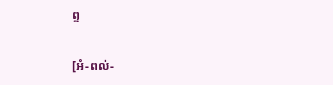ព្ទ

[អំ-ពល់-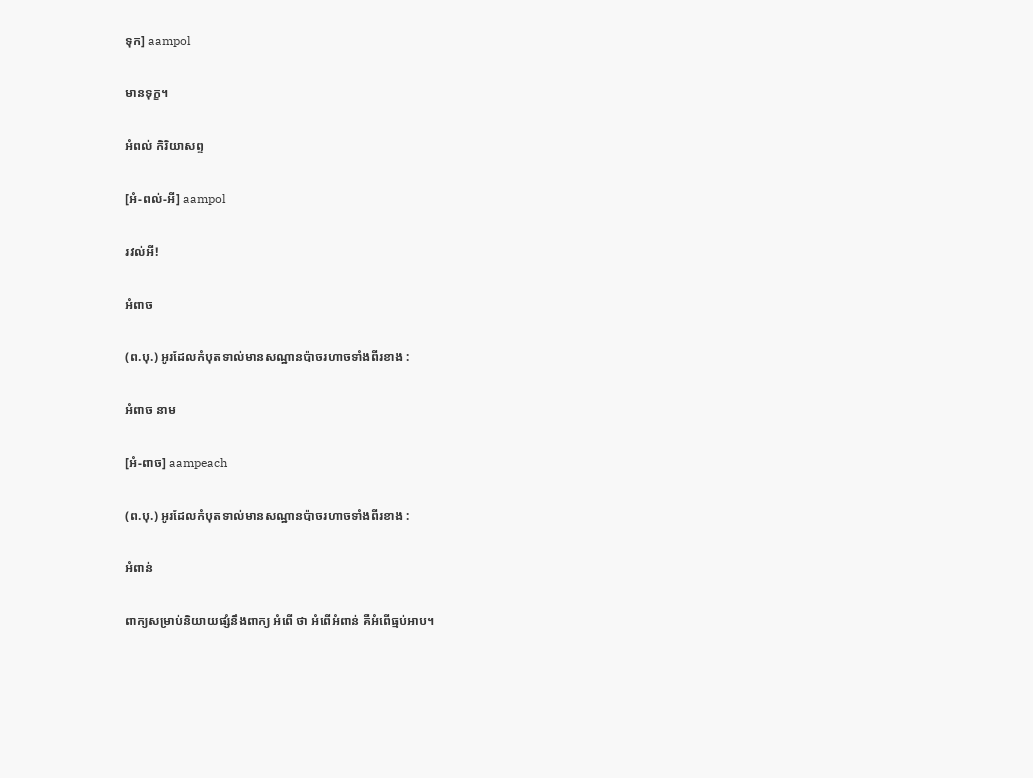ទុក] aampol

មានទុក្ខ។

អំពល់ កិរិយាសព្ទ

[អំ-ពល់-អី] aampol

រវល់អី!

អំពាច

(ព.បុ.) អូរដែលកំបុតទាល់មានសណ្ឋានប៉ាចរហាចទាំងពីរខាង :

អំពាច នាម

[អំ-ពាច] aampeach

(ព.បុ.) អូរដែលកំបុតទាល់មានសណ្ឋានប៉ាចរហាចទាំងពីរខាង :

អំពាន់

ពាក្យសម្រាប់និយាយផ្សំនឹងពាក្យ អំពើ ថា អំពើអំពាន់ គឺអំពើធ្មប់អាប។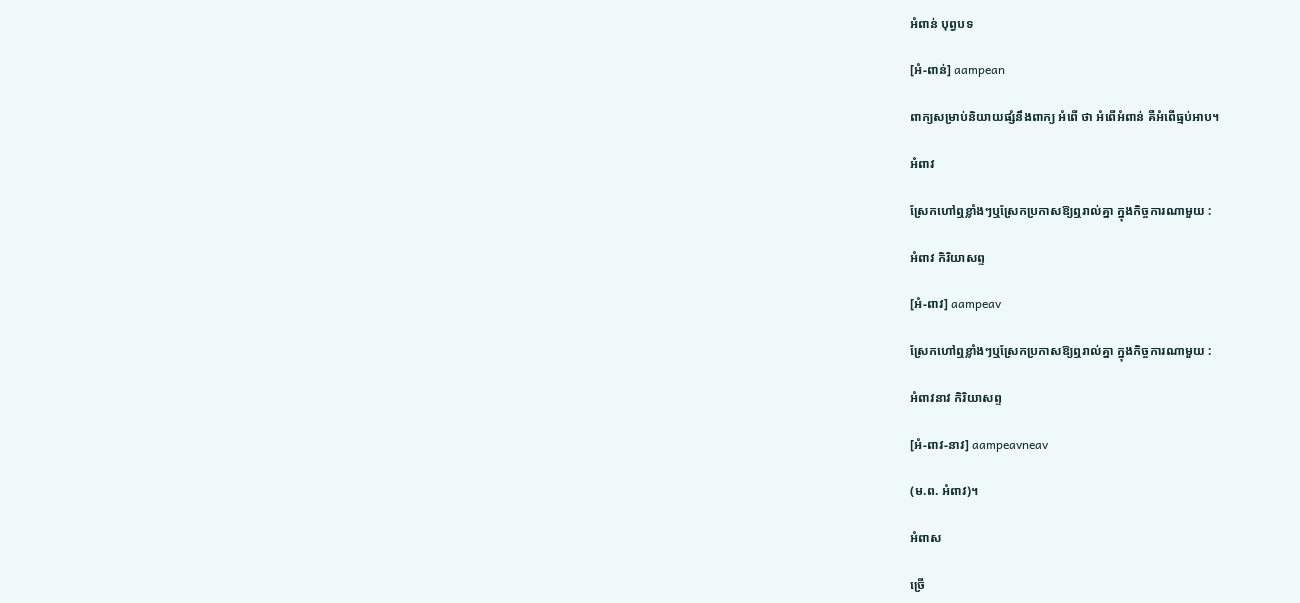អំពាន់ បុព្វបទ

[អំ-ពាន់] aampean

ពាក្យសម្រាប់និយាយផ្សំនឹងពាក្យ អំពើ ថា អំពើអំពាន់ គឺអំពើធ្មប់អាប។

អំពាវ

ស្រែកហៅឮខ្លាំងៗឬស្រែកប្រកាសឱ្យឮរាល់គ្នា ក្នុងកិច្ចការណាមួយ :

អំពាវ កិរិយាសព្ទ

[អំ-ពាវ] aampeav

ស្រែកហៅឮខ្លាំងៗឬស្រែកប្រកាសឱ្យឮរាល់គ្នា ក្នុងកិច្ចការណាមួយ :

អំពាវនាវ កិរិយាសព្ទ

[អំ-ពាវ-នាវ] aampeavneav

(ម.ព. អំពាវ)។

អំពាស

ច្រើ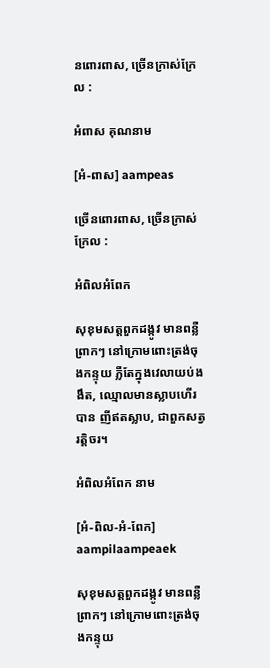នពោរពាស, ច្រើនក្រាស់ក្រែល :

អំពាស គុណនាម

[អំ-ពាស] aampeas

ច្រើនពោរពាស, ច្រើនក្រាស់ក្រែល :

អំពិលអំពែក

សុខុមសត្តពួកដង្កូវ មានពន្លឺព្រាកៗ នៅក្រោមពោះត្រង់ចុងកន្ទុយ ភ្លឺតែក្នុងវេលាយប់ងងឹត, ឈ្មោលមានស្លាបហើរបាន ញីឥតស្លាប, ជាពួកសត្វរត្តិចរ។

អំពិលអំពែក នាម

[អំ-ពិល-អំ-ពែក] aampilaampeaek

សុខុមសត្តពួកដង្កូវ មានពន្លឺព្រាកៗ នៅក្រោមពោះត្រង់ចុងកន្ទុយ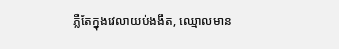ភ្លឺតែក្នុងវេលាយប់ងងឹត, ឈ្មោលមាន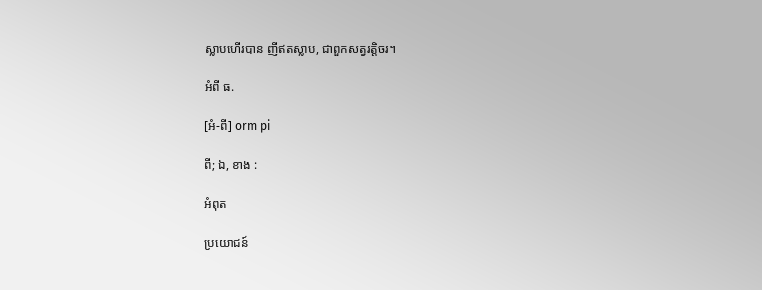ស្លាបហើរបាន ញីឥតស្លាប, ជាពួកសត្វរត្តិចរ។

អំពី ធ.

[អំ-ពី] orm pi

ពី; ឯ, ខាង :

អំពុត

ប្រយោជន៍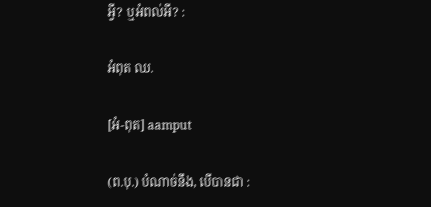អ្វី? ឬអំពល់អី? :

អំពុត ឈ.

[អំ-ពុត] aamput

(ព.បុ.) បំណាច់នឹង, បើបានជា :